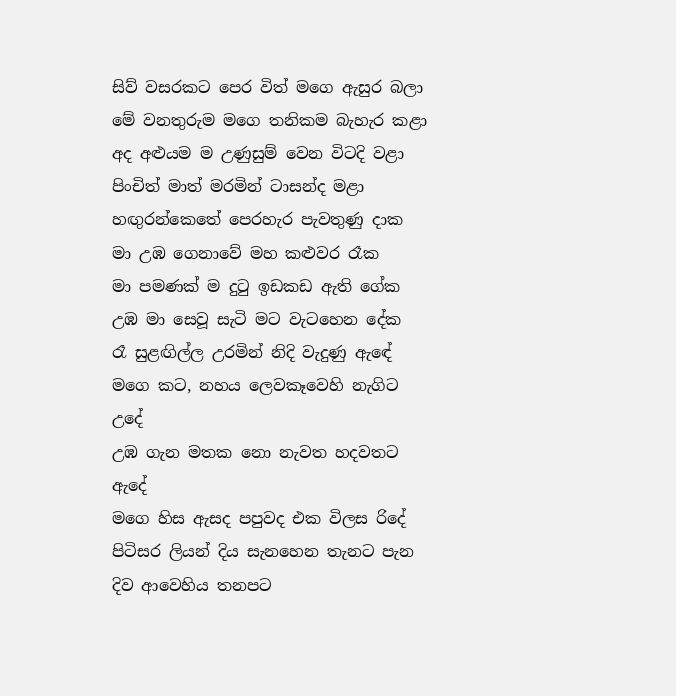සිව් වසරකට පෙර විත් මගෙ ඇසුර බලා
මේ වනතුරුම මගෙ තනිකම බැහැර කළා
අද අළුයම ම උණුසුම් වෙන විටදි වළා
පිංචිත් මාත් මරමින් ටාසන්ද මළා
හඟුරන්කෙතේ පෙරහැර පැවතුණු දාක
මා උඹ ගෙනාවේ මහ කළුවර රෑක
මා පමණක් ම දුටු ඉඩකඩ ඇති ගේක
උඹ මා සෙවූ සැටි මට වැටහෙන දේක
රෑ සුළඟිල්ල උරමින් නිදි වැදුණු ඇඳේ
මගෙ කට, නහය ලෙවකෑවෙහි නැගිට උදේ
උඹ ගැන මතක නො නැවත හදවතට ඇදේ
මගෙ හිස ඇසද පපුවද එක විලස රිදේ
පිටිසර ලියන් දිය සැනහෙන තැනට පැන
දිව ආවෙහිය තනපට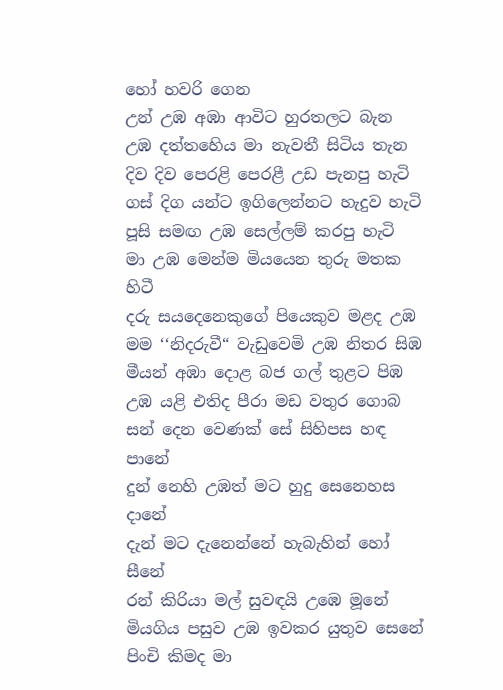හෝ හවරි ගෙන
උන් උඹ අඹා ආවිට හුරතලට බැන
උඹ දත්තහෙිය මා නැවතී සිටිය තැන
දිව දිව පෙරළි පෙරළී උඩ පැනපු හැටි
ගස් දිග යන්ට ඉගිලෙන්නට හැදුව හැටි
පූසි සමඟ උඹ සෙල්ලම් කරපු හැටි
මා උඹ මෙන්ම මියයෙන තුරු මතක හිටී
දරු සයදෙනෙකුගේ පියෙකුව මළද උඹ
මම ‘‘නිදරුවී“ වැඩුවෙමි උඹ නිතර සිඹ
මීයන් අඹා දොළ බජ ගල් තුළට පිඹ
උඹ යළි එතිද පීරා මඩ වතුර ගොබ
සන් දෙන වෙණක් සේ සිහිපස හඳ පානේ
දුන් නෙහි උඹත් මට හුදු සෙනෙහස දානේ
දැන් මට දැනෙන්නේ හැබැහින් හෝ සීනේ
රන් කිරියා මල් සුවඳයි උඹෙ මූනේ
මියගිය පසුව උඹ ඉවකර යුතුව සෙනේ
පිංචි කිමද මා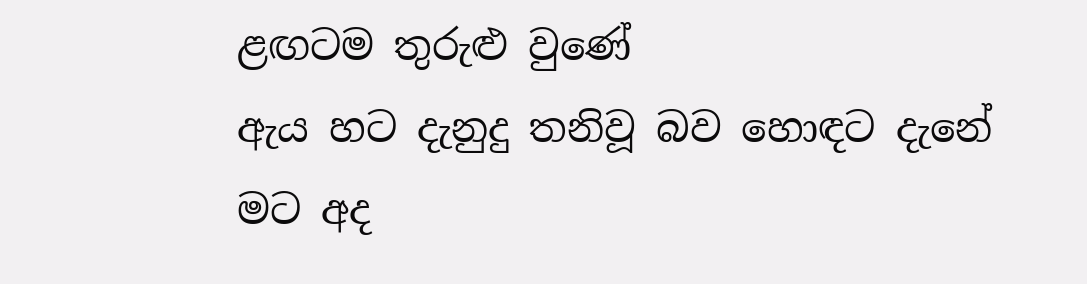ළඟටම තුරුළු වුණේ
ඇය හට දැනුදු තනිවූ බව හොඳට දැනේ
මට අද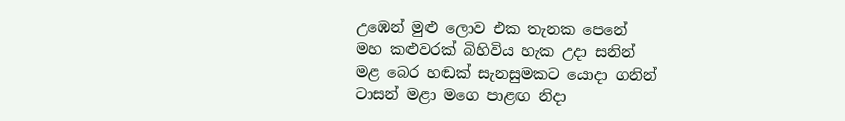උඹෙන් මුළු ලොව එක තැනක පෙනේ
මහ කළුවරක් බිහිවිය හැක උදා සනින්
මළ බෙර හඬක් සැනසුමකට යොදා ගනින්
ටාසන් මළා මගෙ පාළඟ නිදා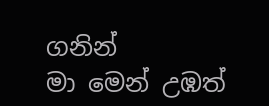ගනින්
මා මෙන් උඹත්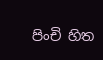පිංචි හිත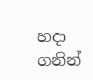හදා ගනින්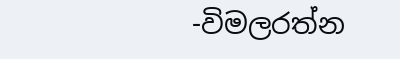-විමලරත්න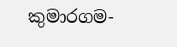කුමාරගම-